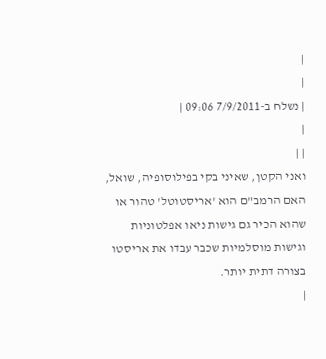|
|
| נשלח ב-7/9/2011 09:06 |
|
| |
ואני הקטן, שאיני בקי בפילוסופיה, שואל, האם הרמב"ם הוא 'אריסטוטל' טהור או שהוא הכיר גם גישות ניאו אפלטוניות וגישות מוסלמיות שכבר עבדו את אריסטו בצורה דתית יותר.
|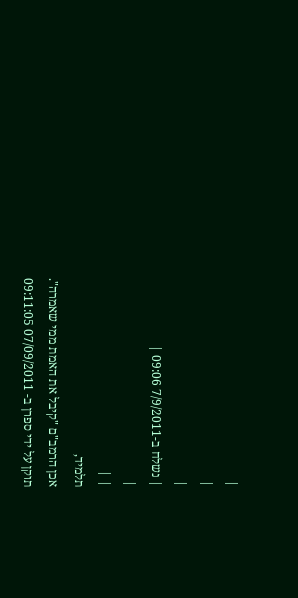|
|
|
| נשלח ב-7/9/2011 09:06 |
|
| |
תלמיד,
אכן הרמב"ם "קיבל את האמת ממי שאמרה".
תוקן על ידי ספרן ב- 07/09/2011 09:11:05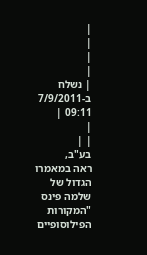|
|
|
|
| נשלח ב-7/9/2011 09:11 |
|
| |
בע"ב,
ראה במאמרו הגדול של שלמה פינס "המקורות הפילוסופיים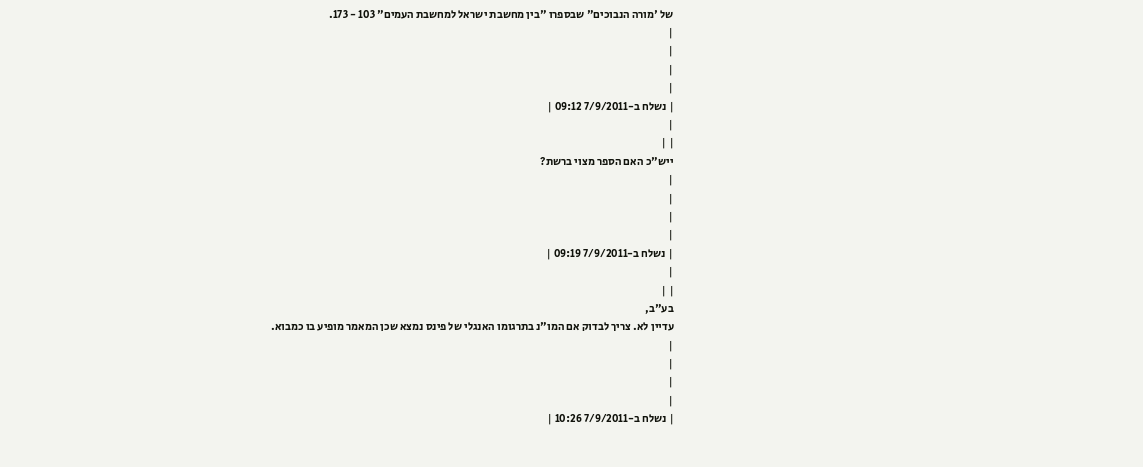של 'מורה הנבוכים" שבספרו "בין מחשבת ישראל למחשבת העמים" 103 - 173.
|
|
|
|
| נשלח ב-7/9/2011 09:12 |
|
| |
ייש"כ האם הספר מצוי ברשת?
|
|
|
|
| נשלח ב-7/9/2011 09:19 |
|
| |
בע"ב,
עדיין לא. צריך לבדוק אם המו"נ בתרגומו האנגלי של פינס נמצא שכן המאמר מופיע בו כמבוא.
|
|
|
|
| נשלח ב-7/9/2011 10:26 |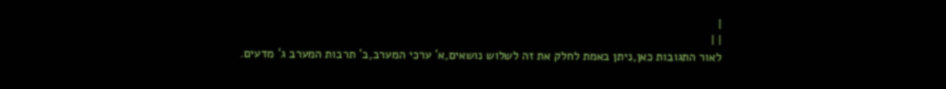|
| |
לאור התגובות כאן,ניתן באמת לחלק את זה לשלוש נושאים,א' ערכי המערב,ב' תרבות המערב ג' מדעים.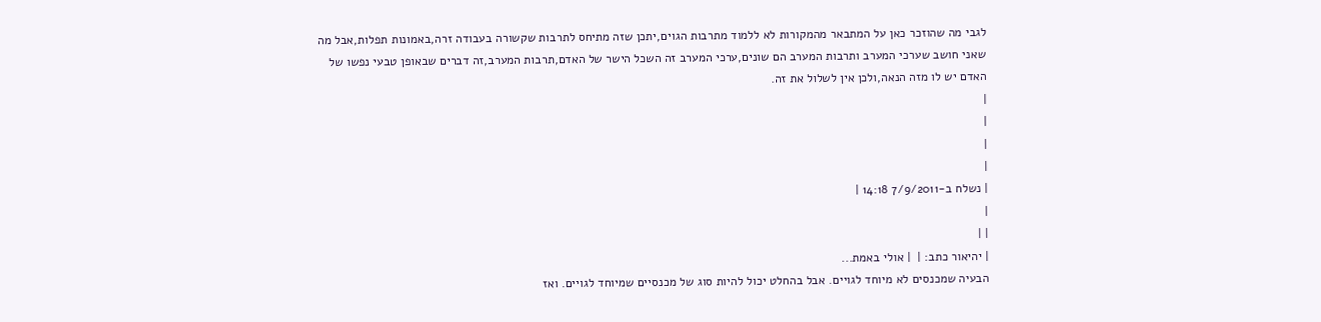לגבי מה שהוזכר כאן על המתבאר מהמקורות לא ללמוד מתרבות הגוים,יתכן שזה מתיחס לתרבות שקשורה בעבודה זרה,באמונות תפלות,אבל מה שאני חושב שערכי המערב ותרבות המערב הם שונים,ערכי המערב זה השכל הישר של האדם,תרבות המערב,זה דברים שבאופן טבעי נפשו של האדם יש לו מזה הנאה,ולכן אין לשלול את זה.
|
|
|
|
| נשלח ב-7/9/2011 14:18 |
|
| |
| יהיאור כתב: |  | אולי באמת...
הבעיה שמכנסים לא מיוחד לגויים. אבל בהחלט יכול להיות סוג של מכנסיים שמיוחד לגויים. ואז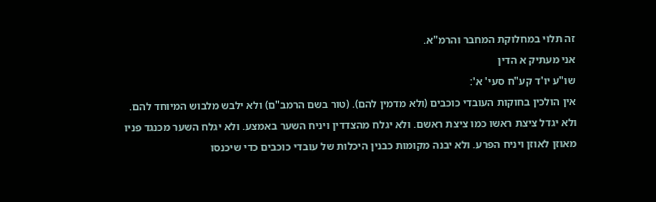זה תלוי במחלוקת המחבר והרמ"א.
אני מעתיק א הדין
שו"ע יו'ד קע"ח סעי' א':
אין הולכין בחוקות העובדי כוכבים (ולא מדמין להם). (טור בשם הרמב"ם) ולא ילבש מלבוש המיוחד להם. ולא יגדל ציצת ראשו כמו ציצת ראשם. ולא יגלח מהצדדין ויניח השער באמצע. ולא יגלח השער מכנגד פניו מאוזן לאוזן ויניח הפרע. ולא יבנה מקומות כבנין היכלות של עובדי כוכבים כדי שיכנסו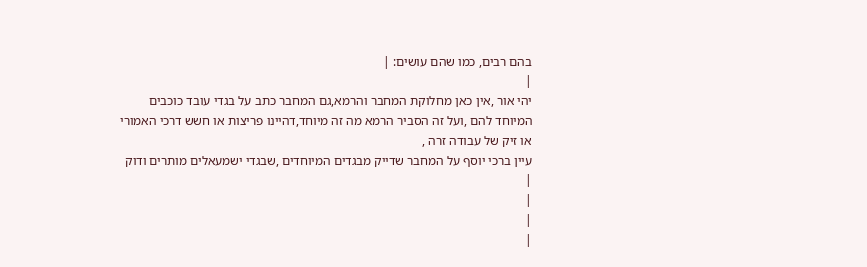בהם רבים, כמו שהם עושים: |
|
יהי אור ,אין כאן מחלוקת המחבר והרמא,גם המחבר כתב על בגדי עובד כוכבים המיוחד להם ,ועל זה הסביר הרמא מה זה מיוחד,דהיינו פריצות או חשש דרכי האמורי או זיק של עבודה זרה ,
עיין ברכי יוסף על המחבר שדייק מבגדים המיוחדים ,שבגדי ישמעאלים מותרים ודוק
|
|
|
|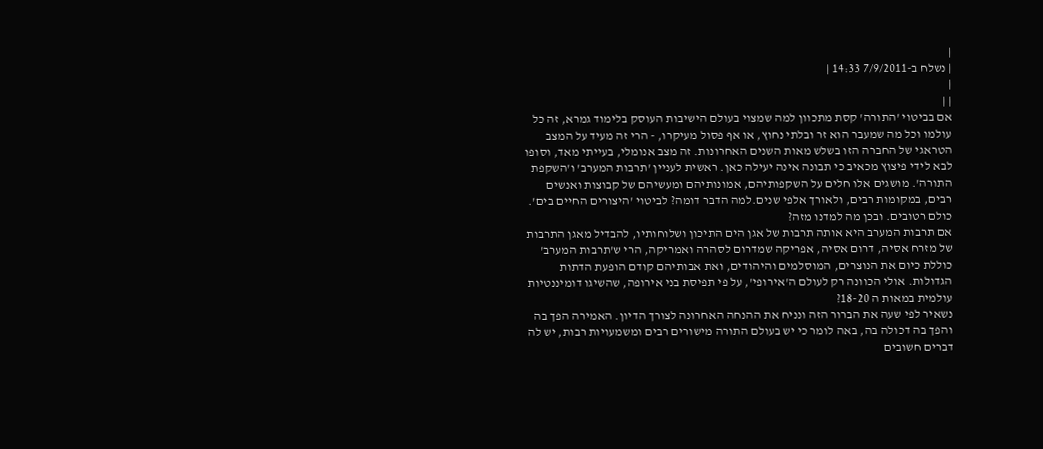|
| נשלח ב-7/9/2011 14:33 |
|
| |
אם בביטוי 'התורה' קסת מתכוון למה שמצוי בעולם הישיבות העוסק בלימוד גמרא, זה כל עולמו וכל מה שמעבר הוא זר ובלתי נחוץ, או אף פסול מעיקרו, - הרי זה מעיד על המצב הטראגי של החברה הזו בשלש מאות השנים האחרונות. זה מצב אנומלי, בעייתי מאד, וסופו לבא לידי פיצוץ מכאיב כי תבונה אינה יעילה כאן. ראשית לעניין 'תרבות המערב' ו'השקפת התורה'. מושגים אלו חלים על השקפותיהם, אמונותיהם ומעשיהם של קבוצות ואנשים רבים, במקומות רבים, ולאורך אלפי שנים.למה הדבר דומה? לביטוי 'היצורים החיים בים'. כולם רטובים. ובכן מה למדנו מזה?
אם תרבות המערב היא אותה תרבות של אגן הים התיכון ושלוחותיו, להבדיל מאגן התרבות של מזרח אסיה, דרום אסיה, אפריקה שמדרום לסהרה ואמריקה, הרי ש'תרבות המערב' כוללת כיום את הנוצרים, המוסלמים והיהודים, ואת אבותיהם קודם הופעת הדתות הגדולות. אולי הכוונה רק לעולם ה'אירופי', על פי תפיסת בני אירופה, שהשיגו דומיננטיות עולמית במאות ה 18-20?
נשאיר לפי שעה את הברור הזה ונניח את ההנחה האחרונה לצורך הדיון. האמירה הפך בה והפך בה דכולה בה, באה לומר כי יש בעולם התורה מישורים רבים ומשמעויות רבות, יש לה דברים חשובים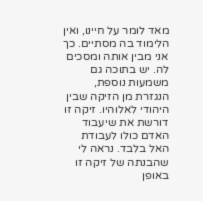מאד לומר על חיינו, ואין הלימוד בה מסתיים. כך אני מבין אותה ומסכים לה. יש בתוכה גם משמעות נוספת, הנגזרת מן הזיקה שבין היהודי לאלוהיו. זיקה זו דורשת את שיעבוד האדם כולו לעבודת האל בלבד. נראה לי שהבנתה של זיקה זו באופן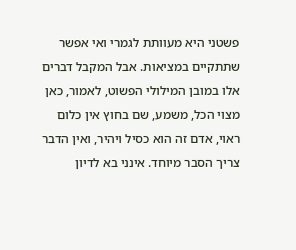פשטני היא מעוותת לגמרי ואי אפשר שתתקיים במציאות. אבל המקבל דברים אלו במובן המילולי הפשוט, לאמור, כאן מצוי הכל, משמע, שם בחוץ אין כלום ראוי, אדם זה הוא כסיל ויהיר, ואין הדבר צריך הסבר מיוחד. אינני בא לדיון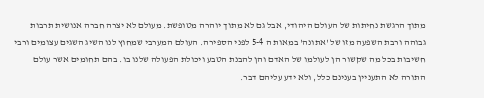מתוך הרגשת נחיתות של העולם היהודי, אבל גם לא מתוך יוהרה מטופשת. מעולם לא יצרה חברה אנושית תרבות גבוהה ורבת השפעה מזו של 'אתונה' במאות ה 5-4 לפני הספירה. העולם המערבי שמחוץ לנו השיג השגים עצומים ורבי חשיבות בכל מה שקשור הן לעולמו של האדם והן להבנת הטבע ויכולת הפעולה שלנו בו. בהם תחומים אשר עולם התורה לא התעניין בענינם כלל, ולא ידע עליהם דבר.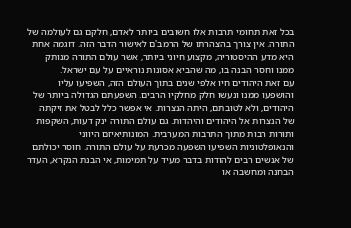בכל זאת תחומי תרבות אלו חשובים ביותר לאדם, חלקם גם לעולמה של התורה. אין צורך בהצהרתו של הרמב'ם לאישור הדבר הזה. דוגמה אחת היא מדע ההיסטוריה, מקצוע חיוני ביותר, אשר עולם התורה מנותק ממנו וחסר הבנה בו, מה שהביא אסונות נוראיים על עם ישראל.
עם זאת היהודים חיו אלפי שנים בתוך העולם הזה, השפיעו עליו והושפעו ממנו ונעשו חלק מחלקיו הרבים. השפעתם הגדולה ביותר של היהודים, ולא לטובתם, היתה הנצרות. אי אפשר כלל לבטל את זיקתה של הנצרות אל היהודים והיהדות. גם עולם התורה ינק דעות, השקפות ותורות רבות מתוך התרבות המערבית. המונותיאיזם היווני והנאופלטוניות השפיעו השפעה מכרעת על עולם התורה. חוסר יכולתם של אנשים רבים להודות בדבר מעיד על תמימות, אי הבנת הנקרא, העדר הבחנה ומחשבה או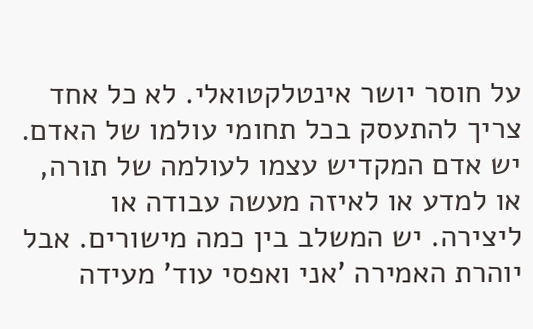על חוסר יושר אינטלקטואלי. לא כל אחד צריך להתעסק בכל תחומי עולמו של האדם. יש אדם המקדיש עצמו לעולמה של תורה, או למדע או לאיזה מעשה עבודה או ליצירה. יש המשלב בין כמה מישורים. אבל יוהרת האמירה 'אני ואפסי עוד' מעידה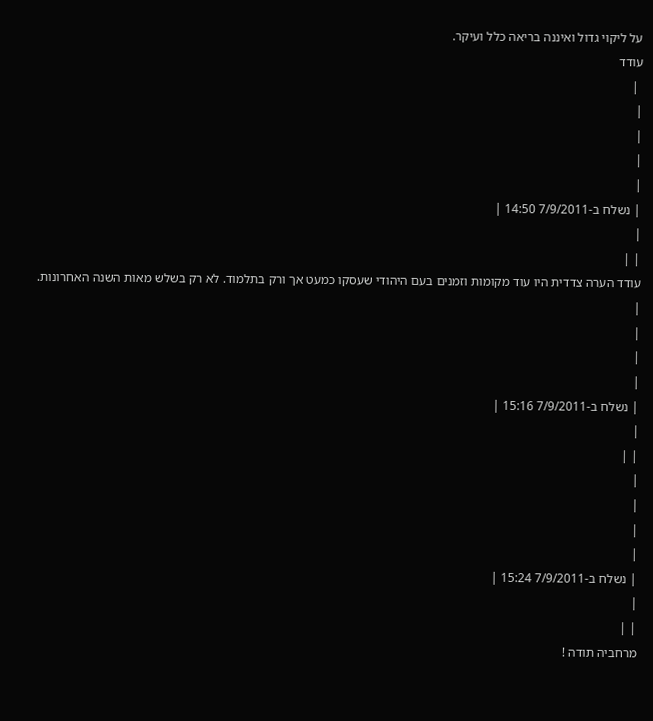על ליקוי גדול ואיננה בריאה כלל ועיקר.
עודד
 |
|
|
|
|
| נשלח ב-7/9/2011 14:50 |
|
| |
עודד הערה צדדית היו עוד מקומות וזמנים בעם היהודי שעסקו כמעט אך ורק בתלמוד. לא רק בשלש מאות השנה האחרונות.
|
|
|
|
| נשלח ב-7/9/2011 15:16 |
|
| |
|
|
|
|
| נשלח ב-7/9/2011 15:24 |
|
| |
מרחביה תודה !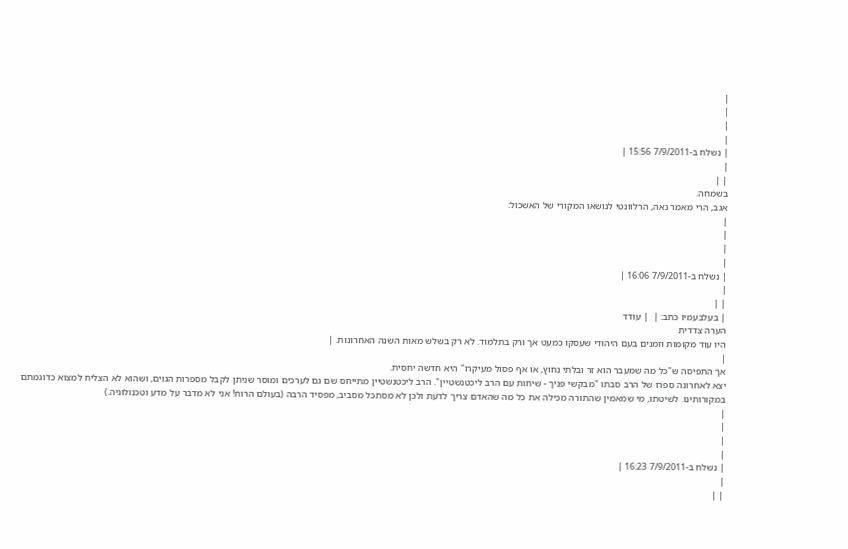|
|
|
|
| נשלח ב-7/9/2011 15:56 |
|
| |
בשמחה.
אגב, הרי מאמר נאה, הרלוונטי לנושאו המקורי של האשכול:
|
|
|
|
| נשלח ב-7/9/2011 16:06 |
|
| |
| בעלבעמיו כתב: |  | עודד
הערה צדדית
היו עוד מקומות וזמנים בעם היהודי שעסקו כמעט אך ורק בתלמוד. לא רק בשלש מאות השנה האחרונות. |
|
אך התפיסה ש"כל מה שמעבר הוא זר ובלתי נחוץ, או אף פסול מעיקרו" היא חדשה יחסית.
יצא לאחרונה ספרו של הרב סבתו "מבקשי פניך - שיחות עם הרב ליכטנשטיין". הרב ליכטנשטיין מתייחס שם גם לערכים ומוסר שניתן לקבל מספרות הגוים, ושהוא לא הצליח למצוא כדוגמתם במקורותינו. לשיטתו, מי שמאמין שהתורה מכילה את כל מה שהאדם צריך לדעת ולכן לא מסתכל מסביב, מפסיד הרבה (בעולם הרוח! אני לא מדבר על מדע וטכנולוגיה.)
|
|
|
|
| נשלח ב-7/9/2011 16:23 |
|
| |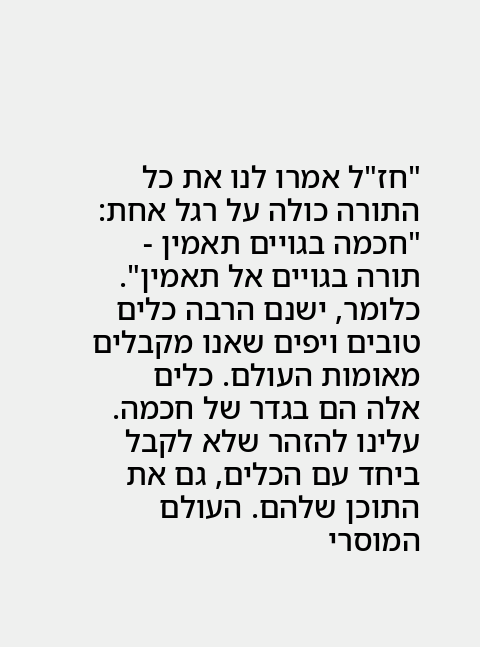"חז"ל אמרו לנו את כל התורה כולה על רגל אחת: "חכמה בגויים תאמין - תורה בגויים אל תאמין". כלומר, ישנם הרבה כלים טובים ויפים שאנו מקבלים מאומות העולם. כלים אלה הם בגדר של חכמה. עלינו להזהר שלא לקבל ביחד עם הכלים, גם את התוכן שלהם. העולם המוסרי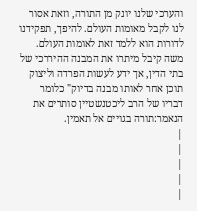והערכי שלנו יונק מן התורה, וזאת אסור לנו לקבל מאומות העולם. להיפך, תפקידנו לדורות הוא ללמד זאת לאומות העולם. משה קיבל מיתרו את המבנה ההיררכי של בתי הדין, אך ידע לעשות הפרדה וליצוק תוכן אחר לאותו מבנה בדיוק" כלומר דבריו של הרב ליכטנשטיין סותרים את הנאמר:תורה בגויים אל תאמין.
|
|
|
|
|